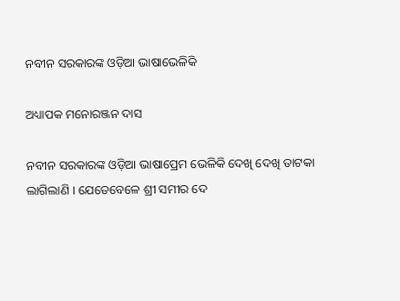ନବୀନ ସରକାରଙ୍କ ଓଡ଼ିଆ ଭାଷାଭେଳିକି

ଅଧ୍ୟାପକ ମନୋରଞ୍ଜନ ଦାସ

ନବୀନ ସରକାରଙ୍କ ଓଡ଼ିଆ ଭାଷାପ୍ରେମ ଭେଳିକି ଦେଖି ଦେଖି ତାଟକା ଲାଗିଲାଣି । ଯେତେବେଳେ ଶ୍ରୀ ସମୀର ଦେ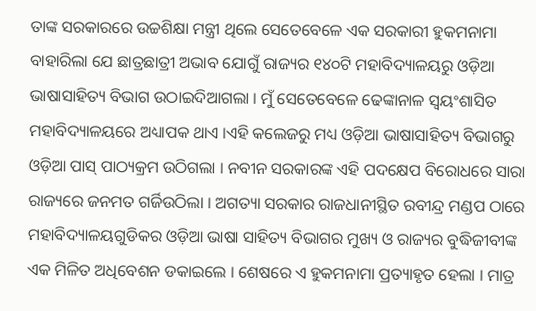ତାଙ୍କ ସରକାରରେ ଉଚ୍ଚଶିକ୍ଷା ମନ୍ତ୍ରୀ ଥିଲେ ସେତେବେଳେ ଏକ ସରକାରୀ ହୁକମନାମା ବାହାରିଲା ଯେ ଛାତ୍ରଛାତ୍ରୀ ଅଭାବ ଯୋଗୁଁ ରାଜ୍ୟର ୧୪୦ଟି ମହାବିଦ୍ୟାଳୟରୁ ଓଡ଼ିଆ ଭାଷାସାହିତ୍ୟ ବିଭାଗ ଉଠାଇଦିଆଗଲା । ମୁଁ ସେତେବେଳେ ଢେଙ୍କାନାଳ ସ୍ବୟଂଶାସିତ ମହାବିଦ୍ୟାଳୟରେ ଅଧ୍ୟାପକ ଥାଏ ।ଏହି କଲେଜରୁ ମଧ୍ୟ ଓଡ଼ିଆ ଭାଷାସାହିତ୍ୟ ବିଭାଗରୁ ଓଡ଼ିଆ ପାସ୍ ପାଠ୍ୟକ୍ରମ ଉଠିଗଲା । ନବୀନ ସରକାରଙ୍କ ଏହି ପଦକ୍ଷେପ ବିରୋଧରେ ସାରା ରାଜ୍ୟରେ ଜନମତ ଗର୍ଜିଉଠିଲା । ଅଗତ୍ୟା ସରକାର ରାଜଧାନୀସ୍ଥିତ ରବୀନ୍ଦ୍ର ମଣ୍ଡପ ଠାରେ ମହାବିଦ୍ୟାଳୟଗୁଡିକର ଓଡ଼ିଆ ଭାଷା ସାହିତ୍ୟ ବିଭାଗର ମୁଖ୍ୟ ଓ ରାଜ୍ୟର ବୁଦ୍ଧିଜୀବୀଙ୍କ ଏକ ମିଳିତ ଅଧିବେଶନ ଡକାଇଲେ । ଶେଷରେ ଏ ହୁକମନାମା ପ୍ରତ୍ୟାହୃତ ହେଲା । ମାତ୍ର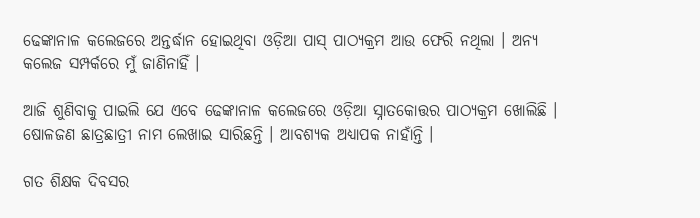ଢେଙ୍କାନାଳ କଲେଜରେ ଅନ୍ତର୍ଦ୍ଧାନ ହୋଇଥିବା ଓଡ଼ିଆ ପାସ୍ ପାଠ୍ୟକ୍ରମ ଆଉ ଫେରି ନଥିଲା । ଅନ୍ୟ କଲେଜ ସମ୍ପର୍କରେ ମୁଁ ଜାଣିନାହିଁ ।

ଆଜି ଶୁଣିବାକୁ ପାଇଲି ଯେ ଏବେ ଢେଙ୍କାନାଳ କଲେଜରେ ଓଡ଼ିଆ ସ୍ନାତକୋତ୍ତର ପାଠ୍ୟକ୍ରମ ଖୋଲିଛି । ଷୋଳଜଣ ଛାତ୍ରଛାତ୍ରୀ ନାମ ଲେଖାଇ ସାରିଛନ୍ତି । ଆବଶ୍ୟକ ଅଧ୍ୟାପକ ନାହାଁନ୍ତି ।

ଗତ ଶିକ୍ଷକ ଦିବସର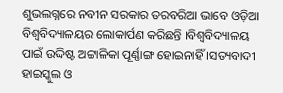ଶୁଭଲଗ୍ନରେ ନବୀନ ସରକାର ତରବରିଆ ଭାବେ ଓଡ଼ିଆ ବିଶ୍ଵବିଦ୍ୟାଳୟର ଲୋକାର୍ପଣ କରିଛନ୍ତି ।ବିଶ୍ଵବିଦ୍ୟାଳୟ ପାଇଁ ଉଦ୍ଦିଷ୍ଟ ଅଟ୍ଟାଳିକା ପୂର୍ଣ୍ଣାଙ୍ଗ ହୋଇନାହିଁ ।ସତ୍ୟବାଦୀ ହାଇସ୍କୁଲ ଓ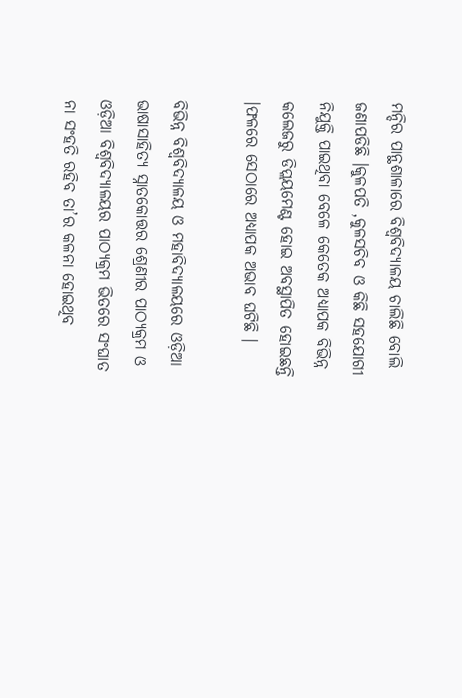ମନ୍ଦିର ପାନ୍ଥଶାଳାରେ ବିଶ୍ଵବିଦ୍ୟାଳୟ ଚାଲିଛି ବୋଲି ଜଣାପଡିଛି ।କୁଳପତି ,କୁଳସଚିବ ଓ କିଛି ସହଯୋଗୀ ନିଯୁକ୍ତି ପାଇଥିବା ବେଳେ କେତେକ ଅଧ୍ୟାପକ ବିଭିନ୍ନ କଲେଜରୁ ଡିପ୍ଲୟମେଣ୍ଟ ହୋଇ ଅବସ୍ଥାପିତ ହୋଇଛନ୍ତି ।ଫଳରେ ସେଠାରେ ଅଧ୍ୟାପକ ଅଭାବ ଘଟିଛି ।

ବିଭିନ୍ନ ବିଶ୍ଵବିଦ୍ୟାଳୟ ଓ ମହାବିଦ୍ୟାଳୟରେ ଓଡ଼ିଆ ଭାଷାସାହିତ୍ୟ ସ୍ନାତକୋତ୍ତର ଶ୍ରେଣୀର ପାଠ୍ୟକ୍ରମ ଓ ଓଡ଼ିଆ ବିଶ୍ଵବିଦ୍ୟାଳୟର ପାଠ୍ୟକ୍ରମ ଭିତରେ ସଂଘାତ ନା ସଂହତି ରହିବ ତା’ର କଳନା ହୋଇଥିବ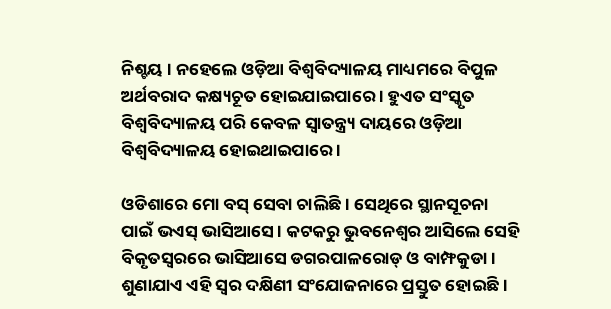ନିଶ୍ଚୟ । ନହେଲେ ଓଡ଼ିଆ ବିଶ୍ଵବିଦ୍ୟାଳୟ ମାଧ୍ୟମରେ ବିପୁଳ ଅର୍ଥବରାଦ କକ୍ଷ୍ୟଚୂତ ହୋଇଯାଇପାରେ । ହୁଏତ ସଂସ୍କୃତ ବିଶ୍ଵବିଦ୍ୟାଳୟ ପରି କେବଳ ସ୍ଵାତନ୍ତ୍ର୍ୟ ଦାୟରେ ଓଡ଼ିଆ ବିଶ୍ଵବିଦ୍ୟାଳୟ ହୋଇଥାଇପାରେ ।

ଓଡିଶାରେ ମୋ ବସ୍ ସେବା ଚାଲିଛି । ସେଥିରେ ସ୍ଥାନସୂଚନା ପାଇଁ ଭଏସ୍ ଭାସିଆସେ । କଟକରୁ ଭୁବନେଶ୍ୱର ଆସିଲେ ସେହି ବିକୃତସ୍ଵରରେ ଭାସିଆସେ ଡଗରପାଳରୋଡ୍ ଓ ବାମ୍ଫକୁଡା । ଶୁଣାଯାଏ ଏହି ସ୍ଵର ଦକ୍ଷିଣୀ ସଂଯୋଜନାରେ ପ୍ରସ୍ତୁତ ହୋଇଛି ।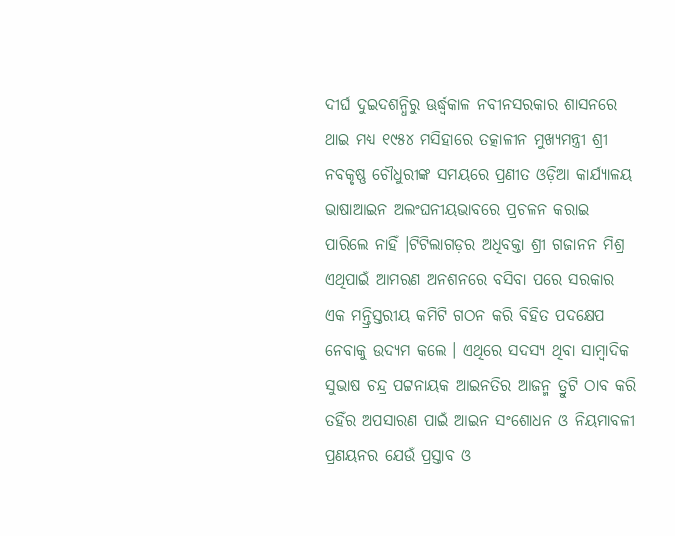ଦୀର୍ଘ ଦୁଇଦଶନ୍ଧିରୁ ଊର୍ଦ୍ଧ୍ଵକାଳ ନବୀନସରକାର ଶାସନରେ ଥାଇ ମଧ୍ୟ ୧୯୫୪ ମସିହାରେ ତତ୍କାଳୀନ ମୁଖ୍ୟମନ୍ତ୍ରୀ ଶ୍ରୀ ନବକୃଷ୍ଣ ଚୌଧୁରୀଙ୍କ ସମୟରେ ପ୍ରଣୀତ ଓଡ଼ିଆ କାର୍ଯ୍ୟାଳୟ ଭାଷାଆଇନ ଅଲଂଘନୀୟଭାବରେ ପ୍ରଚଳନ କରାଇ ପାରିଲେ ନାହିଁ ।ଟିଟିଲାଗଡ଼ର ଅଧିବକ୍ତା ଶ୍ରୀ ଗଜାନନ ମିଶ୍ର ଏଥିପାଇଁ ଆମରଣ ଅନଶନରେ ବସିବା ପରେ ସରକାର ଏକ ମନ୍ତ୍ରିସ୍ତରୀୟ କମିଟି ଗଠନ କରି ବିହିତ ପଦକ୍ଷେପ ନେବାକୁ ଉଦ୍ୟମ କଲେ । ଏଥିରେ ସଦସ୍ୟ ଥିବା ସାମ୍ବାଦିକ ସୁଭାଷ ଚନ୍ଦ୍ର ପଟ୍ଟନାୟକ ଆଇନତିର ଆଜନ୍ମ ତ୍ରୁଟି ଠାବ କରି ତହିଁର ଅପସାରଣ ପାଇଁ ଆଇନ ସଂଶୋଧନ ଓ ନିୟମାବଳୀ ପ୍ରଣୟନର ଯେଉଁ ପ୍ରସ୍ତାବ ଓ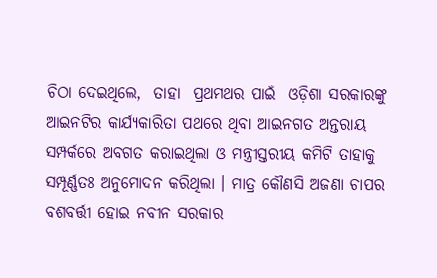ଚିଠା ଦେଇଥିଲେ,  ତାହା  ପ୍ରଥମଥର ପାଇଁ  ଓଡ଼ିଶା ସରକାରଙ୍କୁ ଆଇନଟିର କାର୍ଯ୍ୟକାରିତା ପଥରେ ଥିବା ଆଇନଗତ ଅନ୍ତରାୟ ସମ୍ପର୍କରେ ଅବଗତ କରାଇଥିଲା ଓ ମନ୍ତ୍ରୀସ୍ତରୀୟ କମିଟି ତାହାକୁ ସମ୍ପୂର୍ଣ୍ଣତଃ ଅନୁମୋଦନ କରିଥିଲା । ମାତ୍ର କୌଣସି ଅଜଣା ଚାପର ବଶବର୍ତ୍ତୀ ହୋଇ ନବୀନ ସରକାର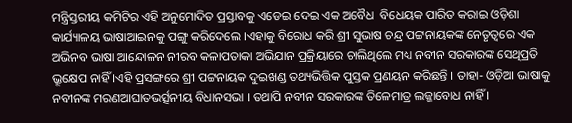ମନ୍ତ୍ରିସ୍ତରୀୟ କମିଟିର ଏହି ଅନୁମୋଦିତ ପ୍ରସ୍ତାବକୁ ଏଡେଇ ଦେଇ ଏକ ଅବୈଧ  ବିଧେୟକ ପାରିତ କରାଇ ଓଡ଼ିଶା କାର୍ଯ୍ୟାଳୟ ଭାଷାଆଇନକୁ ପଙ୍ଗୁ କରିଦେଲେ ।ଏହାକୁ ବିରୋଧ କରି ଶ୍ରୀ ସୁଭାଷ ଚନ୍ଦ୍ର ପଟ୍ଟନାୟକଙ୍କ ନେତୃତ୍ବରେ ଏକ ଅଭିନବ ଭାଷା ଆନ୍ଦୋଳନ ନୀରବ କଳାପତାକା ଅଭିଯାନ ପ୍ରକ୍ରିୟାରେ ଚାଲିଥିଲେ ମଧ୍ୟ ନବୀନ ସରକାରଙ୍କ ସେଥିପ୍ରତି ଭ୍ରୂକ୍ଷେପ ନାହିଁ ।ଏହି ପ୍ରସଙ୍ଗରେ ଶ୍ରୀ ପଟ୍ଟନାୟକ ଦୁଇଖଣ୍ଡ ତଥ୍ୟଭିତ୍ତିକ ପୁସ୍ତକ ପ୍ରଣୟନ କରିଛନ୍ତି । ତାହା- ଓଡ଼ିଆ ଭାଷାକୁ ନବୀନଙ୍କ ମରଣଆଘାତଭର୍ତ୍ସନୀୟ ବିଧାନସଭା । ତଥାପି ନବୀନ ସରକାରଙ୍କ ତିଳେମାତ୍ର ଲଜ୍ଜାବୋଧ ନାହିଁ ।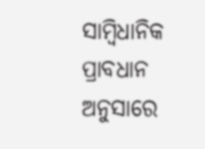ସାମ୍ବିଧାନିକ ପ୍ରାବଧାନ ଅନୁସାରେ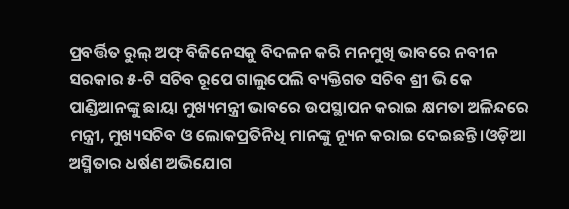ପ୍ରବର୍ତ୍ତିତ ରୁଲ୍ ଅଫ୍ ବିଜିନେସକୁ ବିଦଳନ କରି ମନମୁଖି ଭାବରେ ନବୀନ ସରକାର ୫-ଟି ସଚିବ ରୂପେ ଗାଲୁପେଲି ବ୍ୟକ୍ତିଗତ ସଚିବ ଶ୍ରୀ ଭି କେ ପାଣ୍ଡିଆନଙ୍କୁ ଛାୟା ମୁଖ୍ୟମନ୍ତ୍ରୀ ଭାବରେ ଉପସ୍ଥାପନ କରାଇ କ୍ଷମତା ଅଳିନ୍ଦରେ ମନ୍ତ୍ରୀ, ମୁଖ୍ୟସଚିବ ଓ ଲୋକପ୍ରତିନିଧି ମାନଙ୍କୁ ନ୍ୟୂନ କରାଇ ଦେଇଛନ୍ତି ।ଓଡ଼ିଆ ଅସ୍ମିତାର ଧର୍ଷଣ ଅଭିଯୋଗ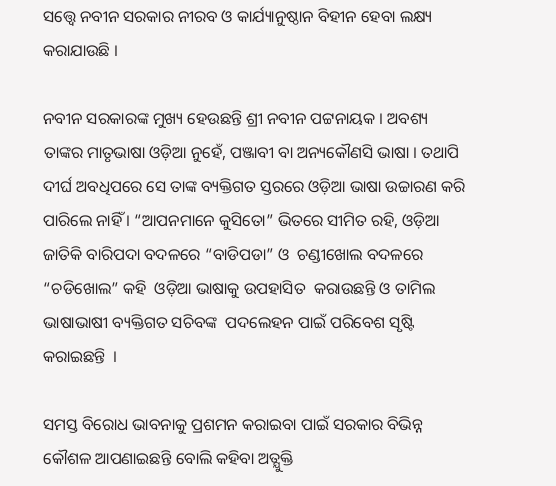ସତ୍ତ୍ୱେ ନବୀନ ସରକାର ନୀରବ ଓ କାର୍ଯ୍ୟାନୁଷ୍ଠାନ ବିହୀନ ହେବା ଲକ୍ଷ୍ୟ କରାଯାଉଛି ।

ନବୀନ ସରକାରଙ୍କ ମୁଖ୍ୟ ହେଉଛନ୍ତି ଶ୍ରୀ ନବୀନ ପଟ୍ଟନାୟକ । ଅବଶ୍ୟ ତାଙ୍କର ମାତୃଭାଷା ଓଡ଼ିଆ ନୁହେଁ, ପଞ୍ଜାବୀ ବା ଅନ୍ୟକୌଣସି ଭାଷା । ତଥାପି ଦୀର୍ଘ ଅବଧିପରେ ସେ ତାଙ୍କ ବ୍ୟକ୍ତିଗତ ସ୍ତରରେ ଓଡ଼ିଆ ଭାଷା ଉଚ୍ଚାରଣ କରି ପାରିଲେ ନାହିଁ । “ଆପନମାନେ କୁସିତୋ” ଭିତରେ ସୀମିତ ରହି, ଓଡ଼ିଆ ଜାତିକି ବାରିପଦା ବଦଳରେ “ବାଡିପଡା” ଓ  ଚଣ୍ଡୀଖୋଲ ବଦଳରେ  “ଚଡିଖୋଲ” କହି  ଓଡ଼ିଆ ଭାଷାକୁ ଉପହାସିତ  କରାଉଛନ୍ତି ଓ ତାମିଲ ଭାଷାଭାଷୀ ବ୍ୟକ୍ତିଗତ ସଚିବଙ୍କ  ପଦଲେହନ ପାଇଁ ପରିବେଶ ସୃଷ୍ଟି କରାଇଛନ୍ତି  ।

ସମସ୍ତ ବିରୋଧ ଭାବନାକୁ ପ୍ରଶମନ କରାଇବା ପାଇଁ ସରକାର ବିଭିନ୍ନ କୌଶଳ ଆପଣାଇଛନ୍ତି ବୋଲି କହିବା ଅତ୍ଯୁକ୍ତି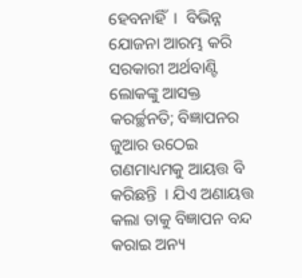ହେବନାହିଁ  ।  ବିଭିନ୍ନ ଯୋଜନା ଆରମ୍ଭ କରି ସରକାରୀ ଅର୍ଥବାଣ୍ଟି ଲୋକଙ୍କୁ ଆସକ୍ତ କରର୍ଚ୍ଛନତି; ବିଜ୍ଞାପନର ଜୁଆର ଉଠେଇ ଗଣମାଧ୍ୟମକୁ ଆୟତ୍ତ ବି କରିଛନ୍ତି  । ଯିଏ ଅଣାୟତ୍ତ କଲା ତାକୁ ବିଜ୍ଞାପନ ବନ୍ଦ କରାଇ ଅନ୍ୟ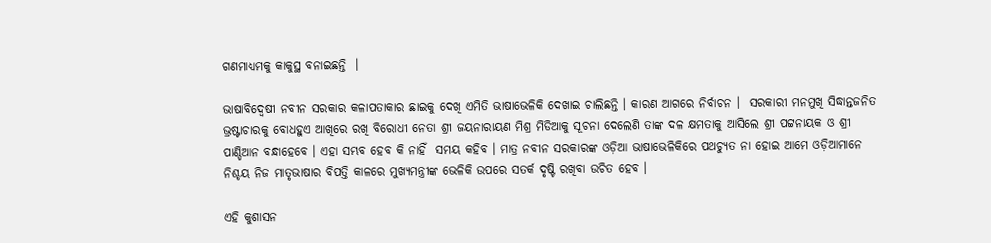ଗଣମାଧ୍ୟମକୁ କାକୁସ୍ଥ ବନାଇଛନ୍ତି  ।

ଭାଷାବିଦ୍ଵେଷୀ ନବୀନ ସରକାର କଳାପତାକାର ଛାଇକୁ ଦେଖି ଏମିତି ଭାଷାଭେଳିକି ଦେଖାଇ ଚାଲିଛନ୍ତି । କାରଣ ଆଗରେ ନିର୍ବାଚନ ।  ସରକାରୀ ମନମୁଖି ସିଦ୍ଧାନ୍ତଜନିତ ଭ୍ରଷ୍ଟାଚାରକୁ ବୋଧହୁଏ ଆଖିରେ ରଖି ବିରୋଧୀ ନେତା ଶ୍ରୀ ଜୟନାରାୟଣ ମିଶ୍ର ମିଡିଆକୁ ସୂଚନା ଦେଲେଣି ତାଙ୍କ ଦଳ କ୍ଷମତାକୁ ଆସିଲେ ଶ୍ରୀ ପଟ୍ଟନାୟକ ଓ ଶ୍ରୀ ପାଣ୍ଡିଆନ ବନ୍ଧାହେବେ । ଏହା ସମ୍ଭବ ହେବ କି ନାହିଁ  ସମୟ କହିବ । ମାତ୍ର ନବୀନ ସରକାରଙ୍କ ଓଡ଼ିଆ ଭାଷାଭେଳିକିରେ ପଥଚ୍ୟୁତ ନା ହୋଇ ଆମେ ଓଡ଼ିଆମାନେ ନିଶ୍ଚୟ ନିଜ ମାତୃଭାଷାର ବିପତ୍ତି କାଳରେ ମୁଖ୍ୟମନ୍ତ୍ରୀଙ୍କ ଭେଳିକି ଉପରେ ସତର୍କ ଦୃଷ୍ଟି ରଖିବା ଉଚିତ ହେବ ।

ଏହି କୁଶାସନ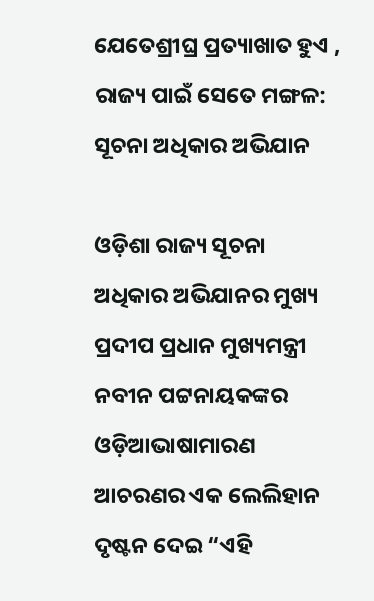ଯେତେଶ୍ରୀଘ୍ର ପ୍ରତ୍ୟାଖାତ ହୁଏ , ରାଜ୍ୟ ପାଇଁ ସେତେ ମଙ୍ଗଳ: ସୂଚନା ଅଧିକାର ଅଭିଯାନ

ଓଡ଼ିଶା ରାଜ୍ୟ ସୂଚନା ଅଧିକାର ଅଭିଯାନର ମୁଖ୍ୟ ପ୍ରଦୀପ ପ୍ରଧାନ ମୁଖ୍ୟମନ୍ତ୍ରୀ ନବୀନ ପଟ୍ଟନାୟକଙ୍କର ଓଡ଼ିଆଭାଷାମାରଣ ଆଚରଣର ଏକ ଲେଲିହାନ ଦୃଷ୍ଟନ ଦେଇ “ଏହି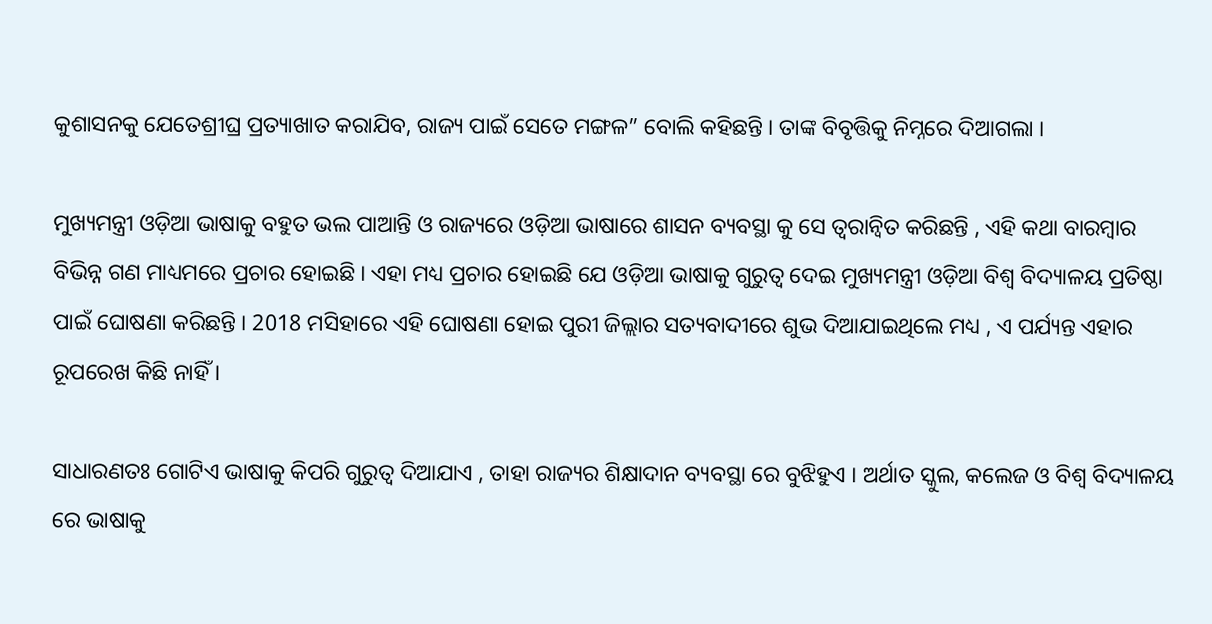କୁଶାସନକୁ ଯେତେଶ୍ରୀଘ୍ର ପ୍ରତ୍ୟାଖାତ କରାଯିବ, ରାଜ୍ୟ ପାଇଁ ସେତେ ମଙ୍ଗଳ” ବୋଲି କହିଛନ୍ତି । ତାଙ୍କ ବିବୃତ୍ତିକୁ ନିମ୍ନରେ ଦିଆଗଲା ।

ମୁଖ୍ୟମନ୍ତ୍ରୀ ଓଡ଼ିଆ ଭାଷାକୁ ବହୁତ ଭଲ ପାଆନ୍ତି ଓ ରାଜ୍ୟରେ ଓଡ଼ିଆ ଭାଷାରେ ଶାସନ ବ୍ୟବସ୍ଥା କୁ ସେ ତ୍ଵରାନ୍ବିତ କରିଛନ୍ତି , ଏହି କଥା ବାରମ୍ବାର ବିଭିନ୍ନ ଗଣ ମାଧ୍ୟମରେ ପ୍ରଚାର ହୋଇଛି । ଏହା ମଧ୍ୟ ପ୍ରଚାର ହୋଇଛି ଯେ ଓଡ଼ିଆ ଭାଷାକୁ ଗୁରୁତ୍ୱ ଦେଇ ମୁଖ୍ୟମନ୍ତ୍ରୀ ଓଡ଼ିଆ ବିଶ୍ୱ ବିଦ୍ୟାଳୟ ପ୍ରତିଷ୍ଠା ପାଇଁ ଘୋଷଣା କରିଛନ୍ତି । 2018 ମସିହାରେ ଏହି ଘୋଷଣା ହୋଇ ପୁରୀ ଜିଲ୍ଲାର ସତ୍ୟବାଦୀରେ ଶୁଭ ଦିଆଯାଇଥିଲେ ମଧ୍ୟ , ଏ ପର୍ଯ୍ୟନ୍ତ ଏହାର ରୂପରେଖ କିଛି ନାହିଁ ।

ସାଧାରଣତଃ ଗୋଟିଏ ଭାଷାକୁ କିପରି ଗୁରୁତ୍ୱ ଦିଆଯାଏ , ତାହା ରାଜ୍ୟର ଶିକ୍ଷାଦାନ ବ୍ୟବସ୍ଥା ରେ ବୁଝିହୁଏ । ଅର୍ଥାତ ସ୍କୁଲ, କଲେଜ ଓ ବିଶ୍ୱ ବିଦ୍ୟାଳୟ ରେ ଭାଷାକୁ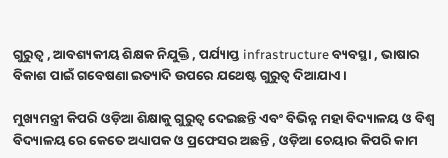ଗୁରୁତ୍ୱ , ଆବଶ୍ୟକୀୟ ଶିକ୍ଷକ ନିଯୁକ୍ତି , ପର୍ଯ୍ୟାପ୍ତ infrastructure ବ୍ୟବସ୍ଥା , ଭାଷାର ବିକାଶ ପାଇଁ ଗବେଷଣା ଇତ୍ୟାଦି ଉପରେ ଯଥେଷ୍ଟ ଗୁରୁତ୍ୱ ଦିଆଯାଏ ।

ମୁଖ୍ୟମନ୍ତ୍ରୀ କିପରି ଓଡ଼ିଆ ଶିକ୍ଷାକୁ ଗୁରୁତ୍ୱ ଦେଇଛନ୍ତି ଏବଂ ବିଭିନ୍ନ ମହା ବିଦ୍ୟାଳୟ ଓ ବିଶ୍ୱ ବିଦ୍ୟାଳୟ ରେ କେତେ ଅଧ୍ୟାପକ ଓ ପ୍ରଫେସର ଅଛନ୍ତି , ଓଡ଼ିଆ ଚେୟାର କିପରି କାମ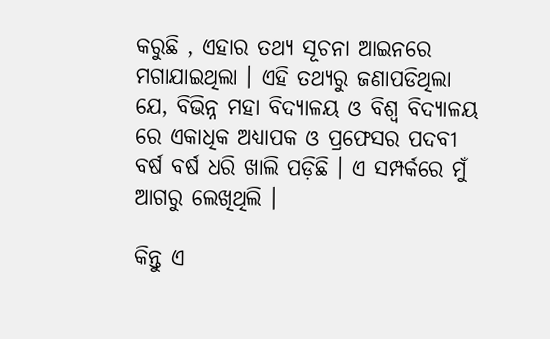କରୁଛି , ଏହାର ତଥ୍ୟ ସୂଚନା ଆଇନରେ ମଗାଯାଇଥିଲା । ଏହି ତଥ୍ୟରୁ ଜଣାପଡିଥିଲା ଯେ, ବିଭିନ୍ନ ମହା ବିଦ୍ୟାଳୟ ଓ ବିଶ୍ଵ ବିଦ୍ୟାଳୟ ରେ ଏକାଧିକ ଅଧ୍ୟାପକ ଓ ପ୍ରଫେସର ପଦବୀ ବର୍ଷ ବର୍ଷ ଧରି ଖାଲି ପଡ଼ିଛି । ଏ ସମ୍ପର୍କରେ ମୁଁ ଆଗରୁ ଲେଖିଥିଲି ।

କିନ୍ତୁ ଏ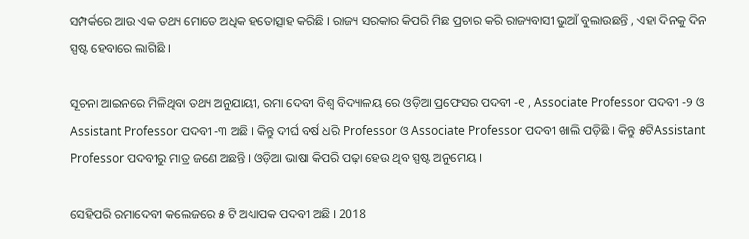ସମ୍ପର୍କରେ ଆଉ ଏକ ତଥ୍ୟ ମୋତେ ଅଧିକ ହତୋତ୍ସାହ କରିଛି । ରାଜ୍ୟ ସରକାର କିପରି ମିଛ ପ୍ରଚାର କରି ରାଜ୍ୟବାସୀ ଭୁଆଁ ବୁଲାଉଛନ୍ତି , ଏହା ଦିନକୁ ଦିନ ସ୍ପଷ୍ଟ ହେବାରେ ଲାଗିଛି ।

ସୂଚନା ଆଇନରେ ମିଳିଥିବା ତଥ୍ୟ ଅନୁଯାୟୀ, ରମା ଦେବୀ ବିଶ୍ୱ ବିଦ୍ୟାଳୟ ରେ ଓଡ଼ିଆ ପ୍ରଫେସର ପଦବୀ -୧ , Associate Professor ପଦବୀ -୨ ଓ Assistant Professor ପଦବୀ -୩ ଅଛି । କିନ୍ତୁ ଦୀର୍ଘ ବର୍ଷ ଧରି Professor ଓ Associate Professor ପଦବୀ ଖାଲି ପଡ଼ିଛି । କିନ୍ତୁ ୫ଟିAssistant Professor ପଦବୀରୁ ମାତ୍ର ଜଣେ ଅଛନ୍ତି । ଓଡ଼ିଆ ଭାଷା କିପରି ପଢ଼ା ହେଉ ଥିବ ସ୍ପଷ୍ଟ ଅନୁମେୟ ।

ସେହିପରି ରମାଦେବୀ କଲେଜରେ ୫ ଟି ଅଧ୍ୟାପକ ପଦବୀ ଅଛି । 2018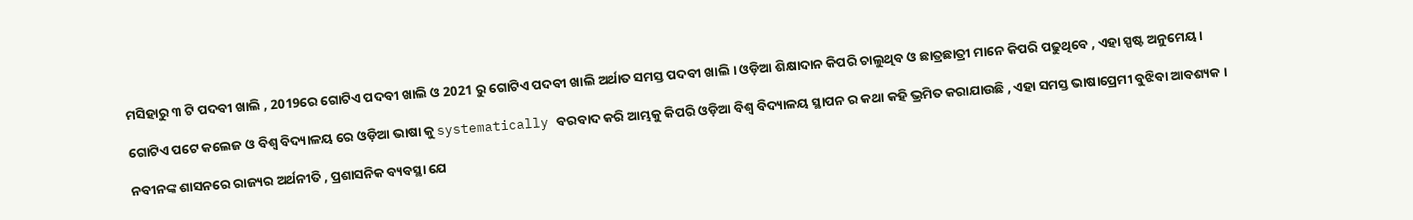ମସିହାରୁ ୩ ଟି ପଦବୀ ଖାଲି , 2019ରେ ଗୋଟିଏ ପଦବୀ ଖାଲି ଓ 2021 ରୁ ଗୋଟିଏ ପଦବୀ ଖାଲି ଅର୍ଥାତ ସମସ୍ତ ପଦବୀ ଖାଲି । ଓଡ଼ିଆ ଶିକ୍ଷାଦାନ କିପରି ଚାଲୁଥିବ ଓ ଛାତ୍ରଛାତ୍ରୀ ମାନେ କିପରି ପଢୁଥିବେ , ଏହା ସ୍ପଷ୍ଟ ଅନୁମେୟ ।

ଗୋଟିଏ ପଟେ କଲେଜ ଓ ବିଶ୍ଵ ବିଦ୍ୟାଳୟ ରେ ଓଡ଼ିଆ ଭାଷା କୁ systematically ବରବାଦ କରି ଆମ୍ଭକୁ କିପରି ଓଡ଼ିଆ ବିଶ୍ୱ ବିଦ୍ୟାଳୟ ସ୍ଥାପନ ର କଥା କହି ଭ୍ରମିତ କରାଯାଉଛି , ଏହା ସମସ୍ତ ଭାଷାପ୍ରେମୀ ବୁଝିବା ଆବଶ୍ୟକ ।

ନବୀନଙ୍କ ଶାସନରେ ରାଜ୍ୟର ଅର୍ଥନୀତି , ପ୍ରଶାସନିକ ବ୍ୟବସ୍ଥା ଯେ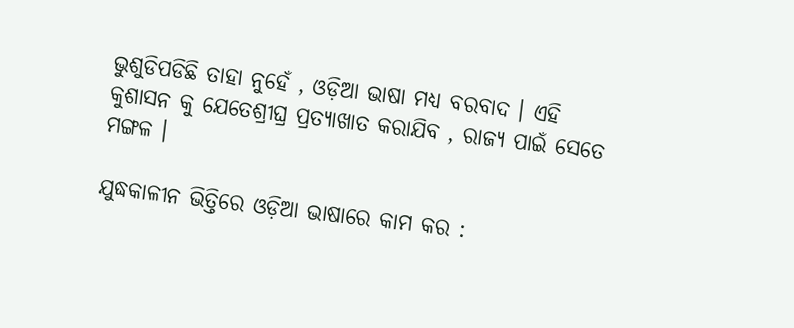ଭୁଶୁଡିପଡିଛି ତାହା ନୁହେଁ , ଓଡ଼ିଆ ଭାଷା ମଧ୍ୟ ବରବାଦ । ଏହି କୁଶାସନ କୁ ଯେତେଶ୍ରୀଘ୍ର ପ୍ରତ୍ୟାଖାତ କରାଯିବ , ରାଜ୍ୟ ପାଇଁ ସେତେ ମଙ୍ଗଳ ।

ଯୁଦ୍ଧକାଳୀନ ଭିତ୍ତିରେ ଓଡ଼ିଆ ଭାଷାରେ କାମ କର :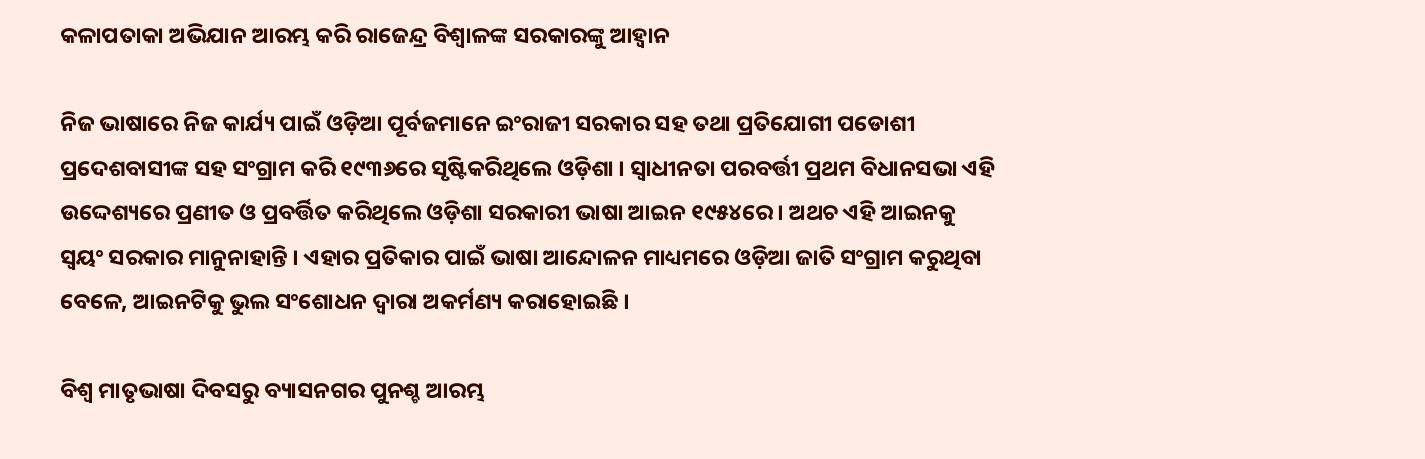କଳାପତାକା ଅଭିଯାନ ଆରମ୍ଭ କରି ରାଜେନ୍ଦ୍ର ବିଶ୍ବାଳଙ୍କ ସରକାରଙ୍କୁ ଆହ୍ଵାନ

ନିଜ ଭାଷାରେ ନିଜ କାର୍ଯ୍ୟ ପାଇଁ ଓଡ଼ିଆ ପୂର୍ବଜମାନେ ଇଂରାଜୀ ସରକାର ସହ ତଥା ପ୍ରତିଯୋଗୀ ପଡୋଶୀ ପ୍ରଦେଶବାସୀଙ୍କ ସହ ସଂଗ୍ରାମ କରି ୧୯୩୬ରେ ସୃଷ୍ଟିକରିଥିଲେ ଓଡ଼ିଶା । ସ୍ଵାଧୀନତା ପରବର୍ତ୍ତୀ ପ୍ରଥମ ବିଧାନସଭା ଏହି ଉଦ୍ଦେଶ୍ୟରେ ପ୍ରଣୀତ ଓ ପ୍ରବର୍ତ୍ତିତ କରିଥିଲେ ଓଡ଼ିଶା ସରକାରୀ ଭାଷା ଆଇନ ୧୯୫୪ରେ । ଅଥଚ ଏହି ଆଇନକୁ ସ୍ଵୟଂ ସରକାର ମାନୁନାହାନ୍ତି । ଏହାର ପ୍ରତିକାର ପାଇଁ ଭାଷା ଆନ୍ଦୋଳନ ମାଧ୍ୟମରେ ଓଡ଼ିଆ ଜାତି ସଂଗ୍ରାମ କରୁଥିବା ବେଳେ, ଆଇନଟିକୁ ଭୁଲ ସଂଶୋଧନ ଦ୍ଵାରା ଅକର୍ମଣ୍ୟ କରାହୋଇଛି ।

ବିଶ୍ଵ ମାତୃଭାଷା ଦିବସରୁ ବ୍ୟାସନଗର ପୁନଶ୍ଚ ଆରମ୍ଭ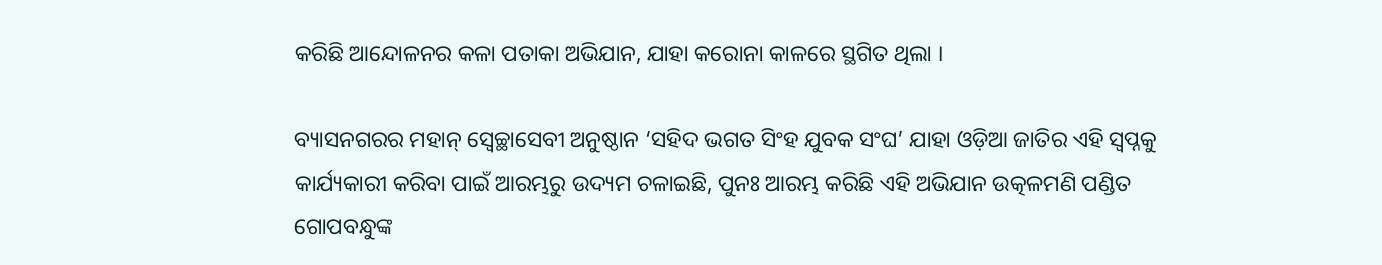କରିଛି ଆନ୍ଦୋଳନର କଳା ପତାକା ଅଭିଯାନ, ଯାହା କରୋନା କାଳରେ ସ୍ଥଗିତ ଥିଲା ।

ବ୍ୟାସନଗରର ମହାନ୍ ସ୍ଵେଚ୍ଛାସେବୀ ଅନୁଷ୍ଠାନ ‘ସହିଦ ଭଗତ ସିଂହ ଯୁବକ ସଂଘ’ ଯାହା ଓଡ଼ିଆ ଜାତିର ଏହି ସ୍ଵପ୍ନକୁ କାର୍ଯ୍ୟକାରୀ କରିବା ପାଇଁ ଆରମ୍ଭରୁ ଉଦ୍ୟମ ଚଳାଇଛି, ପୁନଃ ଆରମ୍ଭ କରିଛି ଏହି ଅଭିଯାନ ଉତ୍କଳମଣି ପଣ୍ଡିତ ଗୋପବନ୍ଧୁଙ୍କ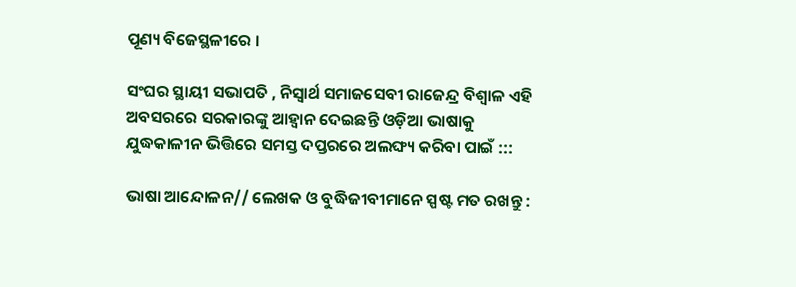ପୂଣ୍ୟ ବିଜେସ୍ଥଳୀରେ ।

ସଂଘର ସ୍ଥାୟୀ ସଭାପତି , ନିସ୍ଵାର୍ଥ ସମାଜସେବୀ ରାଜେନ୍ଦ୍ର ବିଶ୍ଵାଳ ଏହି ଅବସରରେ ସରକାରଙ୍କୁ ଆହ୍ଵାନ ଦେଇଛନ୍ତି ଓଡ଼ିଆ ଭାଷାକୁ ଯୁଦ୍ଧକାଳୀନ ଭିତ୍ତିରେ ସମସ୍ତ ଦପ୍ତରରେ ଅଲଙ୍ଘ୍ୟ କରିବା ପାଇଁ :::

ଭାଷା ଆନ୍ଦୋଳନ// ଲେଖକ ଓ ବୁଦ୍ଧିଜୀବୀମାନେ ସ୍ପଷ୍ଟ ମତ ରଖନ୍ତୁ :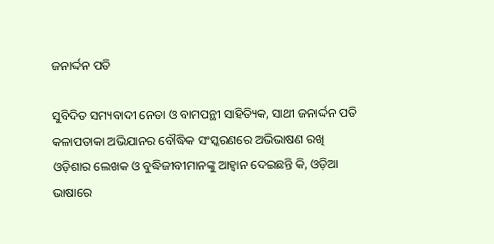ଜନାର୍ଦ୍ଦନ ପତି

ସୁବିଦିତ ସମ୍ୟବାଦୀ ନେତା ଓ ବାମପନ୍ଥୀ ସାହିତ୍ୟିକ, ସାଥୀ ଜନାର୍ଦ୍ଦନ ପତି କଳାପତାକା ଅଭିଯାନର ବୌଦ୍ଧିକ ସଂସ୍କରଣରେ ଅଭିଭାଷଣ ରଖି ଓଡ଼ିଶାର ଲେଖକ ଓ ବୁଦ୍ଧିଜୀବୀମାନଙ୍କୁ ଆହ୍ଵାନ ଦେଇଛନ୍ତି କି, ଓଡ଼ିଆ ଭାଷାରେ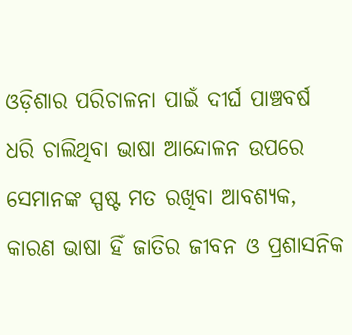ଓଡ଼ିଶାର ପରିଚାଳନା ପାଇଁ ଦୀର୍ଘ ପାଞ୍ଚବର୍ଷ ଧରି ଚାଲିଥିବା ଭାଷା ଆନ୍ଦୋଳନ ଉପରେ ସେମାନଙ୍କ ସ୍ପଷ୍ଟ ମତ ରଖିବା ଆବଶ୍ୟକ, କାରଣ ଭାଷା ହିଁ ଜାତିର ଜୀବନ ଓ ପ୍ରଶାସନିକ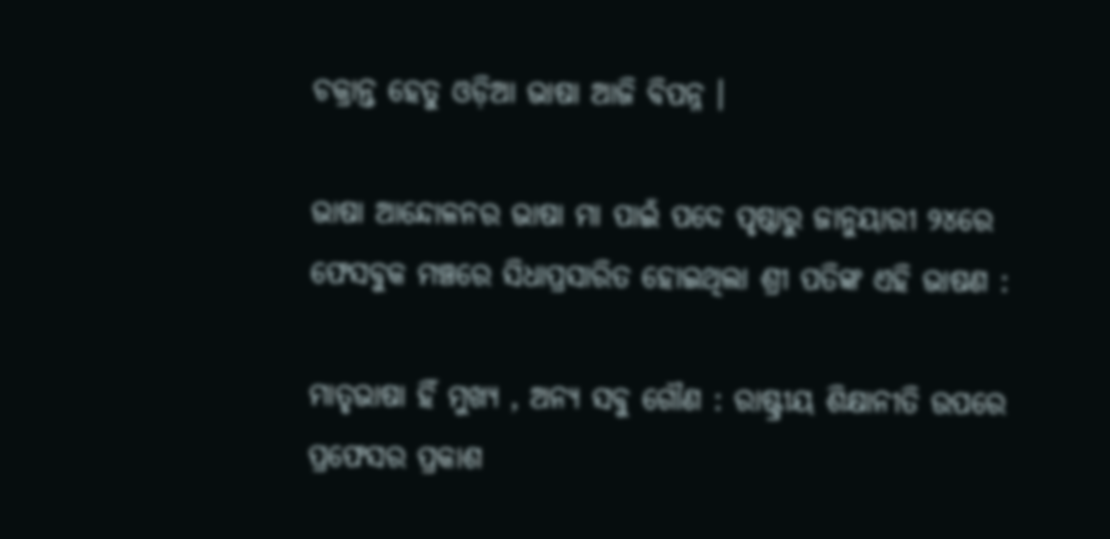ଚକ୍ରାନ୍ତ ହେତୁ ଓଡ଼ିଆ ଭାଷା ଆଜି ବିପନ୍ନ ।

ଭାଷା ଆନ୍ଦୋଳନର ଭାଷା ମା ପାଇଁ ପଦେ ପୃଷ୍ଠାରୁ ଜାନୁୟାରୀ ୨୪ରେ ଫେସବୁକ ମଞ୍ଚରେ ସିଧାପ୍ରସାରିତ ହୋଇଥିଲା ଶ୍ରୀ ପତିଙ୍କ ଏହି ଭାଷଣ :

ମାତୃଭାଷା ହିଁ ମୁଖ୍ୟ , ଅନ୍ୟ ସବୁ ଗୌଣ : ରାଷ୍ଟ୍ରୀୟ ଶିକ୍ଷାନୀତି ଉପରେ ପ୍ରଫେସର ପ୍ରକାଶ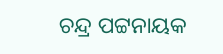ଚନ୍ଦ୍ର ପଟ୍ଟନାୟକ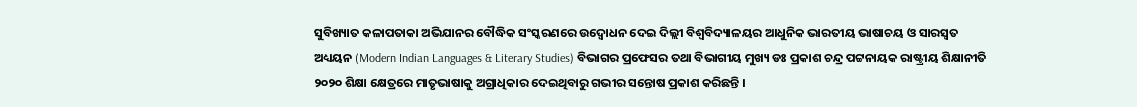ସୁବିଖ୍ୟାତ କଳାପତାକା ଅଭିଯାନର ବୌଦ୍ଧିକ ସଂସ୍କରଣରେ ଉଦ୍ବୋଧନ ଦେଇ ଦିଲ୍ଲୀ ବିଶ୍ଵବିଦ୍ୟାଳୟର ଆଧୁନିକ ଭାରତୀୟ ଭାଷାଚୟ ଓ ସାରସ୍ଵତ ଅଧ୍ୟୟନ (Modern Indian Languages & Literary Studies) ବିଭାଗର ପ୍ରଫେସର ତଥା ବିଭାଗୀୟ ମୁଖ୍ୟ ଡଃ ପ୍ରକାଶ ଚନ୍ଦ୍ର ପଟ୍ଟନାୟକ ରାଷ୍ଟ୍ରୀୟ ଶିକ୍ଷାନୀତି ୨୦୨୦ ଶିକ୍ଷା କ୍ଷେତ୍ରରେ ମାତୃଭାଷାକୁ ଅଗ୍ରାଧିକାର ଦେଇଥିବାରୁ ଗଭୀର ସନ୍ତୋଷ ପ୍ରକାଶ କରିଛନ୍ତି ।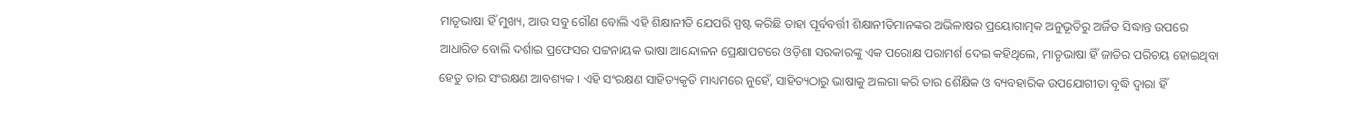ମାତୃଭାଷା ହିଁ ମୁଖ୍ୟ, ଆଉ ସବୁ ଗୌଣ ବୋଲି ଏହି ଶିକ୍ଷାନୀତି ଯେପରି ସ୍ପଷ୍ଟ କରିଛି ତାହା ପୂର୍ବବର୍ତ୍ତୀ ଶିକ୍ଷାନୀତିମାନଙ୍କର ଅଭିଳାଷର ପ୍ରୟୋଗାତ୍ମକ ଅନୁଭୂତିରୁ ଅର୍ଜିତ ସିଦ୍ଧାନ୍ତ ଉପରେ ଆଧାରିତ ବୋଲି ଦର୍ଶାଇ ପ୍ରଫେସର ପଟ୍ଟନାୟକ ଭାଷା ଆନ୍ଦୋଳନ ପ୍ରେକ୍ଷାପଟରେ ଓଡ଼ିଶା ସରକାରଙ୍କୁ ଏକ ପରୋକ୍ଷ ପରାମର୍ଶ ଦେଇ କହିଥିଲେ, ମାତୃଭାଷା ହିଁ ଜାତିର ପରିଚୟ ହୋଇଥିବା ହେତୁ ତାର ସଂରକ୍ଷଣ ଆବଶ୍ୟକ । ଏହି ସଂରକ୍ଷଣ ସାହିତ୍ୟକୃତି ମାଧ୍ୟମରେ ନୁହେଁ, ସାହିତ୍ୟଠାରୁ ଭାଷାକୁ ଅଲଗା କରି ତାର ଶୈକ୍ଷିକ ଓ ବ୍ୟବହାରିକ ଉପଯୋଗୀତା ବୃଦ୍ଧି ଦ୍ଵାରା ହିଁ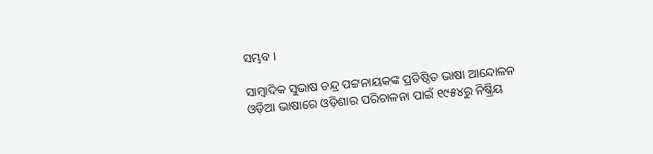ସମ୍ଭବ ।

ସାମ୍ବାଦିକ ସୁଭାଷ ଚନ୍ଦ୍ର ପଟ୍ଟନାୟକଙ୍କ ପ୍ରତିଷ୍ଠିତ ଭାଷା ଆନ୍ଦୋଳନ ଓଡ଼ିଆ ଭାଷାରେ ଓଡ଼ିଶାର ପରିଚାଳନା ପାଇଁ ୧୯୫୪ରୁ ନିଷ୍କ୍ରିୟ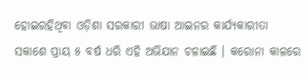ହୋଇରହିଥିବା ଓଡ଼ିଶା ସରକାରୀ ଭାଷା ଆଇନର କାର୍ଯ୍ୟକାରୀତା ସକାଶେ ପ୍ରାୟ ୫ ବର୍ଷ ଧରି ଏହି ଅଭିଯାନ ଚଳାଇଛି । କରୋନା କାଳରେ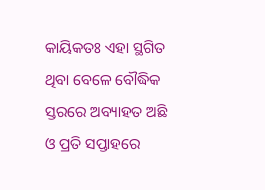କାୟିକତଃ ଏହା ସ୍ଥଗିତ ଥିବା ବେଳେ ବୌଦ୍ଧିକ ସ୍ତରରେ ଅବ୍ୟାହତ ଅଛି ଓ ପ୍ରତି ସପ୍ତାହରେ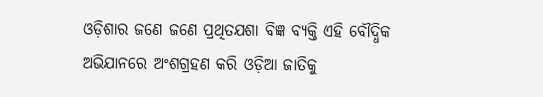ଓଡ଼ିଶାର ଜଣେ ଜଣେ ପ୍ରଥିତଯଶା ବିଜ୍ଞ ବ୍ୟକ୍ତି ଏହି ବୌଦ୍ଧିକ ଅଭିଯାନରେ ଅଂଶଗ୍ରହଣ କରି ଓଡ଼ିଆ ଜାତିକୁ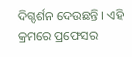ଦିଗ୍ଦର୍ଶନ ଦେଉଛନ୍ତି । ଏହି କ୍ରମରେ ପ୍ରଫେସର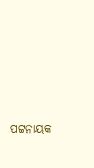ପଟ୍ଟନାୟକ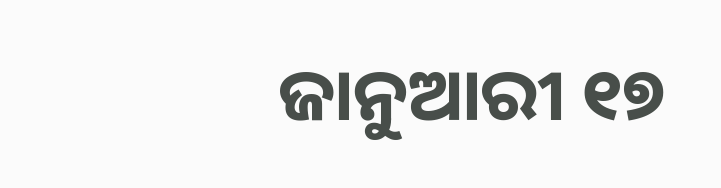ଜାନୁଆରୀ ୧୭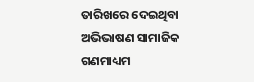ତାରିଖରେ ଦେଇଥିବା ଅଭିଭାଷଣ ସାମାଜିକ ଗଣମାଧ୍ୟମ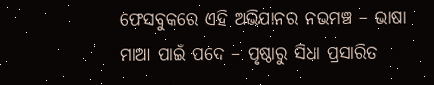ଫେସବୁକରେ ଏହି ଅଭିଯାନର ନଭମଞ୍ଚ – ଭାଷା ମାଆ ପାଇଁ ପଦେ – ପୃଷ୍ଠାରୁ ସିଧା ପ୍ରସାରିତ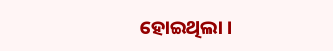ହୋଇଥିଲା ।